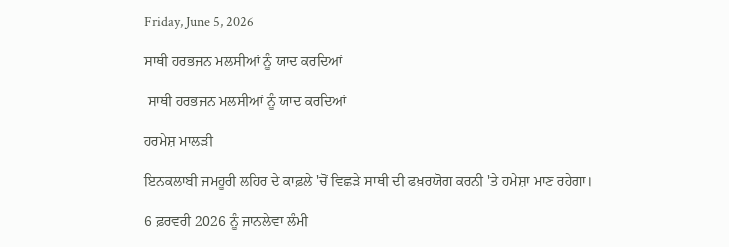Friday, June 5, 2026

ਸਾਥੀ ਹਰਭਜਨ ਮਲਸੀਆਂ ਨੂੰ ਯਾਦ ਕਰਦਿਆਂ

 ਸਾਥੀ ਹਰਭਜਨ ਮਲਸੀਆਂ ਨੂੰ ਯਾਦ ਕਰਦਿਆਂ

ਹਰਮੇਸ਼ ਮਾਲੜੀ

ਇਨਕਲਾਬੀ ਜਮਹੂਰੀ ਲਹਿਰ ਦੇ ਕਾਫ਼ਲੇ 'ਚੋਂ ਵਿਛੜੇ ਸਾਥੀ ਦੀ ਫਖ਼ਰਯੋਗ ਕਰਨੀ 'ਤੇ ਹਮੇਸ਼ਾ ਮਾਣ ਰਹੇਗਾ।

6 ਫ਼ਰਵਰੀ 2026 ਨੂੰ ਜਾਨਲੇਵਾ ਲੰਮੀ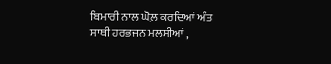ਬਿਮਾਰੀ ਨਾਲ ਘੋਲ਼ ਕਰਦਿਆਂ ਅੰਤ ਸਾਥੀ ਹਰਭਜਨ ਮਲਸੀਆਂ ,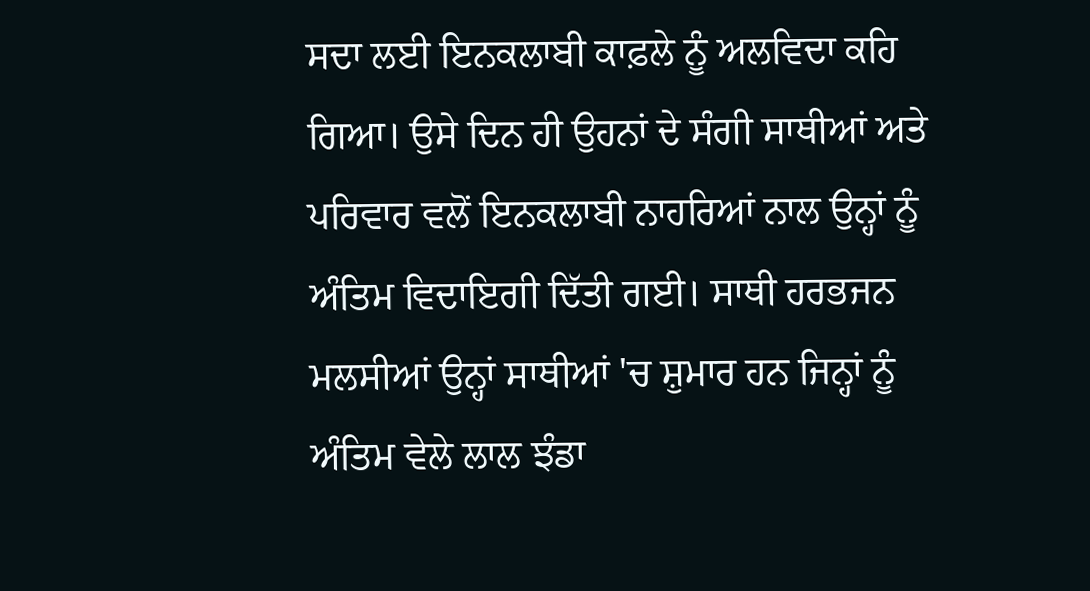ਸਦਾ ਲਈ ਇਨਕਲਾਬੀ ਕਾਫ਼ਲੇ ਨੂੰ ਅਲਵਿਦਾ ਕਹਿ ਗਿਆ। ਉਸੇ ਦਿਨ ਹੀ ਉਹਨਾਂ ਦੇ ਸੰਗੀ ਸਾਥੀਆਂ ਅਤੇ ਪਰਿਵਾਰ ਵਲੋਂ ਇਨਕਲਾਬੀ ਨਾਹਰਿਆਂ ਨਾਲ ਉਨ੍ਹਾਂ ਨੂੰ ਅੰਤਿਮ ਵਿਦਾਇਗੀ ਦਿੱਤੀ ਗਈ। ਸਾਥੀ ਹਰਭਜਨ ਮਲਸੀਆਂ ਉਨ੍ਹਾਂ ਸਾਥੀਆਂ 'ਚ ਸ਼ੁਮਾਰ ਹਨ ਜਿਨ੍ਹਾਂ ਨੂੰ ਅੰਤਿਮ ਵੇਲੇ ਲਾਲ ਝੰਡਾ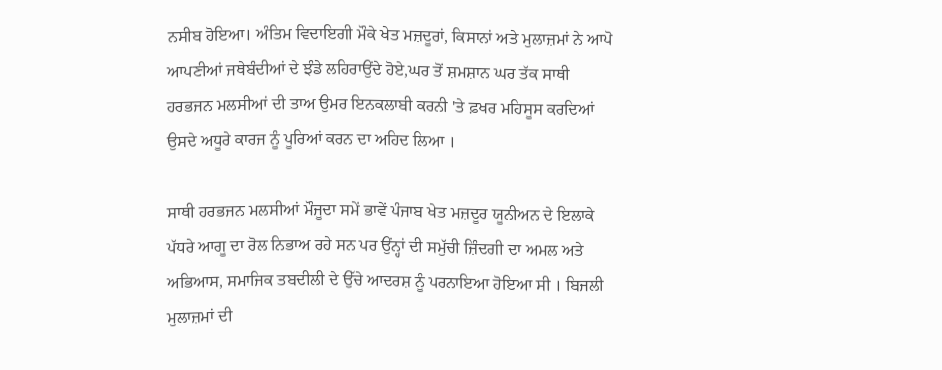ਨਸੀਬ ਹੋਇਆ। ਅੰਤਿਮ ਵਿਦਾਇਗੀ ਮੌਕੇ ਖੇਤ ਮਜ਼ਦੂਰਾਂ, ਕਿਸਾਨਾਂ ਅਤੇ ਮੁਲਾਜ਼ਮਾਂ ਨੇ ਆਪੋ ਆਪਣੀਆਂ ਜਥੇਬੰਦੀਆਂ ਦੇ ਝੰਡੇ ਲਹਿਰਾਉਂਦੇ ਹੋਏ,ਘਰ ਤੋਂ ਸ਼ਮਸ਼ਾਨ ਘਰ ਤੱਕ ਸਾਥੀ  ਹਰਭਜਨ ਮਲਸੀਆਂ ਦੀ ਤਾਅ ਉਮਰ ਇਨਕਲਾਬੀ ਕਰਨੀ 'ਤੇ ਫ਼ਖਰ ਮਹਿਸੂਸ ਕਰਦਿਆਂ ਉਸਦੇ ਅਧੂਰੇ ਕਾਰਜ ਨੂੰ ਪੂਰਿਆਂ ਕਰਨ ਦਾ ਅਹਿਦ ਲਿਆ ।

ਸਾਥੀ ਹਰਭਜਨ ਮਲਸੀਆਂ ਮੌਜੂਦਾ ਸਮੇਂ ਭਾਵੇਂ ਪੰਜਾਬ ਖੇਤ ਮਜ਼ਦੂਰ ਯੂਨੀਅਨ ਦੇ ਇਲਾਕੇ ਪੱਧਰੇ ਆਗੂ ਦਾ ਰੋਲ ਨਿਭਾਅ ਰਹੇ ਸਨ ਪਰ ਉਂਨ੍ਹਾਂ ਦੀ ਸਮੁੱਚੀ ਜ਼ਿੰਦਗੀ ਦਾ ਅਮਲ ਅਤੇ ਅਭਿਆਸ, ਸਮਾਜਿਕ ਤਬਦੀਲੀ ਦੇ ਉੱਚੇ ਆਦਰਸ਼ ਨੂੰ ਪਰਨਾਇਆ ਹੋਇਆ ਸੀ । ਬਿਜਲੀ ਮੁਲਾਜ਼ਮਾਂ ਦੀ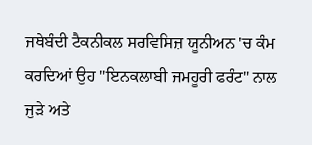ਜਥੇਬੰਦੀ ਟੈਕਨੀਕਲ ਸਰਵਿਸਿਜ਼ ਯੂਨੀਅਨ 'ਚ ਕੰਮ ਕਰਦਿਆਂ ਉਹ "ਇਨਕਲਾਬੀ ਜਮਹੂਰੀ ਫਰੰਟ" ਨਾਲ ਜੁੜੇ ਅਤੇ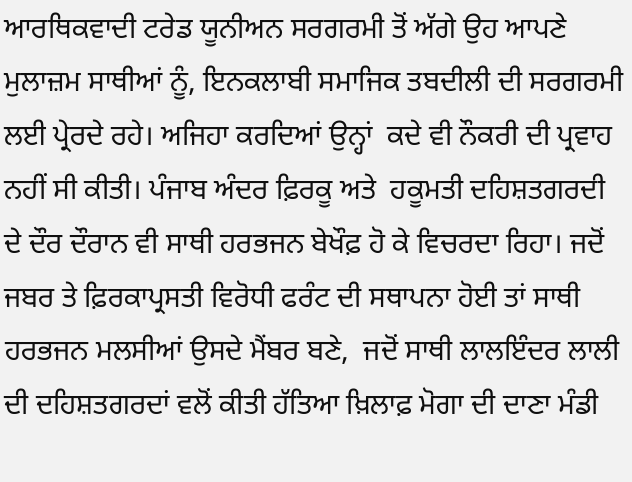ਆਰਥਿਕਵਾਦੀ ਟਰੇਡ ਯੂਨੀਅਨ ਸਰਗਰਮੀ ਤੋਂ ਅੱਗੇ ਉਹ ਆਪਣੇ ਮੁਲਾਜ਼ਮ ਸਾਥੀਆਂ ਨੂੰ, ਇਨਕਲਾਬੀ ਸਮਾਜਿਕ ਤਬਦੀਲੀ ਦੀ ਸਰਗਰਮੀ ਲਈ ਪ੍ਰੇਰਦੇ ਰਹੇ। ਅਜਿਹਾ ਕਰਦਿਆਂ ਉਨ੍ਹਾਂ  ਕਦੇ ਵੀ ਨੌਕਰੀ ਦੀ ਪ੍ਰਵਾਹ ਨਹੀਂ ਸੀ ਕੀਤੀ। ਪੰਜਾਬ ਅੰਦਰ ਫ਼ਿਰਕੂ ਅਤੇ  ਹਕੂਮਤੀ ਦਹਿਸ਼ਤਗਰਦੀ ਦੇ ਦੌਰ ਦੌਰਾਨ ਵੀ ਸਾਥੀ ਹਰਭਜਨ ਬੇਖੌਫ਼ ਹੋ ਕੇ ਵਿਚਰਦਾ ਰਿਹਾ। ਜਦੋਂ ਜਬਰ ਤੇ ਫ਼ਿਰਕਾਪ੍ਰਸਤੀ ਵਿਰੋਧੀ ਫਰੰਟ ਦੀ ਸਥਾਪਨਾ ਹੋਈ ਤਾਂ ਸਾਥੀ ਹਰਭਜਨ ਮਲਸੀਆਂ ਉਸਦੇ ਮੈਂਬਰ ਬਣੇ,  ਜਦੋਂ ਸਾਥੀ ਲਾਲਇੰਦਰ ਲਾਲੀ ਦੀ ਦਹਿਸ਼ਤਗਰਦਾਂ ਵਲੋਂ ਕੀਤੀ ਹੱਤਿਆ ਖ਼ਿਲਾਫ਼ ਮੋਗਾ ਦੀ ਦਾਣਾ ਮੰਡੀ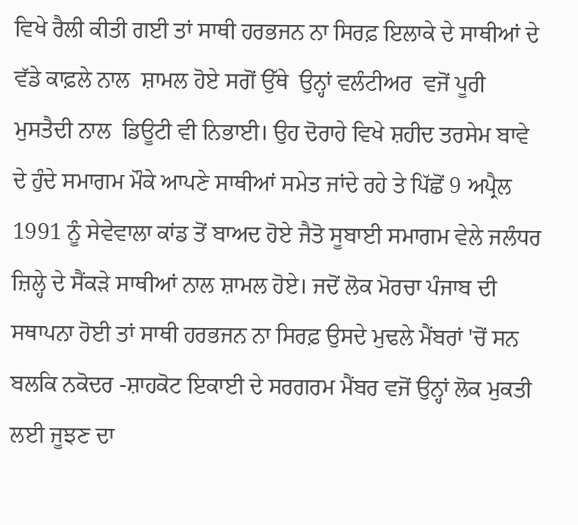ਵਿਖੇ ਰੈਲੀ ਕੀਤੀ ਗਈ ਤਾਂ ਸਾਥੀ ਹਰਭਜਨ ਨਾ ਸਿਰਫ਼ ਇਲਾਕੇ ਦੇ ਸਾਥੀਆਂ ਦੇ ਵੱਡੇ ਕਾਫ਼ਲੇ ਨਾਲ  ਸ਼ਾਮਲ ਹੋਏ ਸਗੋਂ ਉੱਥੇ  ਉਨ੍ਹਾਂ ਵਲੰਟੀਅਰ  ਵਜੋਂ ਪੂਰੀ ਮੁਸਤੈਦੀ ਨਾਲ  ਡਿਊਟੀ ਵੀ ਨਿਭਾਈ। ਉਹ ਦੋਰਾਹੇ ਵਿਖੇ ਸ਼ਹੀਦ ਤਰਸੇਮ ਬਾਵੇ ਦੇ ਹੁੰਦੇ ਸਮਾਗਮ ਮੌਕੇ ਆਪਣੇ ਸਾਥੀਆਂ ਸਮੇਤ ਜਾਂਦੇ ਰਹੇ ਤੇ ਪਿੱਛੋਂ 9 ਅਪ੍ਰੈਲ 1991 ਨੂੰ ਸੇਵੇਵਾਲਾ ਕਾਂਡ ਤੋਂ ਬਾਅਦ ਹੋਏ ਜੈਤੋ ਸੂਬਾਈ ਸਮਾਗਮ ਵੇਲੇ ਜਲੰਧਰ ਜ਼ਿਲ੍ਹੇ ਦੇ ਸੈਂਕੜੇ ਸਾਥੀਆਂ ਨਾਲ ਸ਼ਾਮਲ ਹੋਏ। ਜਦੋਂ ਲੋਕ ਮੋਰਚਾ ਪੰਜਾਬ ਦੀ ਸਥਾਪਨਾ ਹੋਈ ਤਾਂ ਸਾਥੀ ਹਰਭਜਨ ਨਾ ਸਿਰਫ਼ ਉਸਦੇ ਮੁਢਲੇ ਮੈਂਬਰਾਂ 'ਚੋਂ ਸਨ ਬਲਕਿ ਨਕੋਦਰ -ਸ਼ਾਹਕੋਟ ਇਕਾਈ ਦੇ ਸਰਗਰਮ ਮੈਂਬਰ ਵਜੋਂ ਉਨ੍ਹਾਂ ਲੋਕ ਮੁਕਤੀ ਲਈ ਜੂਝਣ ਦਾ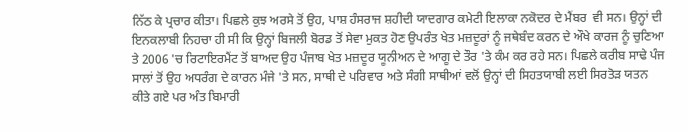ਨਿੱਠ ਕੇ ਪ੍ਰਚਾਰ ਕੀਤਾ। ਪਿਛਲੇ ਕੁਝ ਅਰਸੇ ਤੋਂ ਉਹ, ਪਾਸ਼ ਹੰਸਰਾਜ ਸ਼ਹੀਦੀ ਯਾਦਗਾਰ ਕਮੇਟੀ ਇਲਾਕਾ ਨਕੋਦਰ ਦੇ ਮੈਂਬਰ  ਵੀ ਸਨ। ਉਨ੍ਹਾਂ ਦੀ ਇਨਕਲਾਬੀ ਨਿਹਚਾ ਹੀ ਸੀ ਕਿ ਉਨ੍ਹਾਂ ਬਿਜਲੀ ਬੋਰਡ ਤੋਂ ਸੇਵਾ ਮੁਕਤ ਹੋਣ ਉਪਰੰਤ ਖੇਤ ਮਜ਼ਦੂਰਾਂ ਨੂੰ ਜਥੇਬੰਦ ਕਰਨ ਦੇ ਔਖੇ ਕਾਰਜ ਨੂੰ ਚੁਣਿਆ ਤੇ 2006 'ਚ ਰਿਟਾਇਰਮੈਂਟ ਤੋਂ ਬਾਅਦ ਉਹ ਪੰਜਾਬ ਖੇਤ ਮਜ਼ਦੂਰ ਯੂਨੀਅਨ ਦੇ ਆਗੂ ਦੇ ਤੌਰ 'ਤੇ ਕੰਮ ਕਰ ਰਹੇ ਸਨ। ਪਿਛਲੇ ਕਰੀਬ ਸਾਢੇ ਪੰਜ ਸਾਲਾਂ ਤੋਂ ਉਹ ਅਧਰੰਗ ਦੇ ਕਾਰਨ ਮੰਜੇ 'ਤੇ ਸਨ, ਸਾਥੀ ਦੇ ਪਰਿਵਾਰ ਅਤੇ ਸੰਗੀ ਸਾਥੀਆਂ ਵਲੋਂ ਉਨ੍ਹਾਂ ਦੀ ਸਿਹਤਯਾਬੀ ਲਈ ਸਿਰਤੋੜ ਯਤਨ ਕੀਤੇ ਗਏ ਪਰ ਅੰਤ ਬਿਮਾਰੀ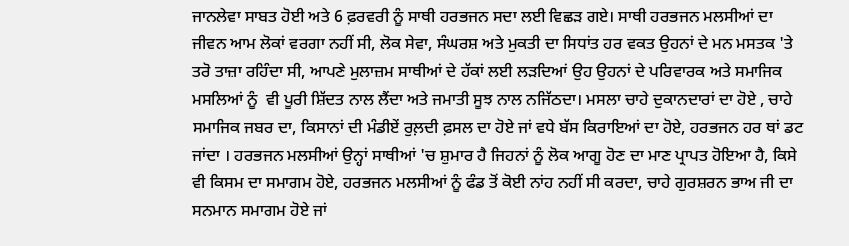ਜਾਨਲੇਵਾ ਸਾਬਤ ਹੋਈ ਅਤੇ 6 ਫ਼ਰਵਰੀ ਨੂੰ ਸਾਥੀ ਹਰਭਜਨ ਸਦਾ ਲਈ ਵਿਛੜ ਗਏ। ਸਾਥੀ ਹਰਭਜਨ ਮਲਸੀਆਂ ਦਾ ਜੀਵਨ ਆਮ ਲੋਕਾਂ ਵਰਗਾ ਨਹੀਂ ਸੀ, ਲੋਕ ਸੇਵਾ, ਸੰਘਰਸ਼ ਅਤੇ ਮੁਕਤੀ ਦਾ ਸਿਧਾਂਤ ਹਰ ਵਕਤ ਉਹਨਾਂ ਦੇ ਮਨ ਮਸਤਕ 'ਤੇ ਤਰੋ ਤਾਜ਼ਾ ਰਹਿੰਦਾ ਸੀ, ਆਪਣੇ ਮੁਲਾਜ਼ਮ ਸਾਥੀਆਂ ਦੇ ਹੱਕਾਂ ਲਈ ਲੜਦਿਆਂ ਉਹ ਉਹਨਾਂ ਦੇ ਪਰਿਵਾਰਕ ਅਤੇ ਸਮਾਜਿਕ ਮਸਲਿਆਂ ਨੂੰ  ਵੀ ਪੂਰੀ ਸ਼ਿੱਦਤ ਨਾਲ ਲੈਂਦਾ ਅਤੇ ਜਮਾਤੀ ਸੂਝ ਨਾਲ ਨਜਿੱਠਦਾ। ਮਸਲਾ ਚਾਹੇ ਦੁਕਾਨਦਾਰਾਂ ਦਾ ਹੋਏ , ਚਾਹੇ ਸਮਾਜਿਕ ਜਬਰ ਦਾ, ਕਿਸਾਨਾਂ ਦੀ ਮੰਡੀਏਂ ਰੁਲ਼ਦੀ ਫ਼ਸਲ ਦਾ ਹੋਏ ਜਾਂ ਵਧੇ ਬੱਸ ਕਿਰਾਇਆਂ ਦਾ ਹੋਏ, ਹਰਭਜਨ ਹਰ ਥਾਂ ਡਟ ਜਾਂਦਾ । ਹਰਭਜਨ ਮਲਸੀਆਂ ਉਨ੍ਹਾਂ ਸਾਥੀਆਂ 'ਚ ਸ਼ੁਮਾਰ ਹੈ ਜਿਹਨਾਂ ਨੂੰ ਲੋਕ ਆਗੂ ਹੋਣ ਦਾ ਮਾਣ ਪ੍ਰਾਪਤ ਹੋਇਆ ਹੈ, ਕਿਸੇ ਵੀ ਕਿਸਮ ਦਾ ਸਮਾਗਮ ਹੋਏ, ਹਰਭਜਨ ਮਲਸੀਆਂ ਨੂੰ ਫੰਡ ਤੋਂ ਕੋਈ ਨਾਂਹ ਨਹੀਂ ਸੀ ਕਰਦਾ, ਚਾਹੇ ਗੁਰਸ਼ਰਨ ਭਾਅ ਜੀ ਦਾ ਸਨਮਾਨ ਸਮਾਗਮ ਹੋਏ ਜਾਂ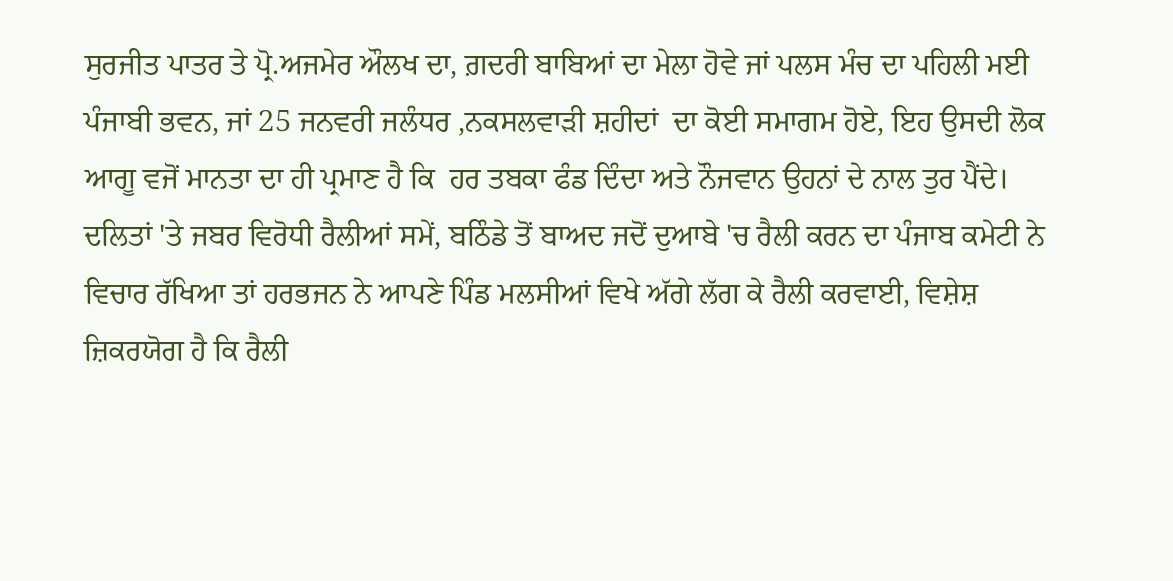ਸੁਰਜੀਤ ਪਾਤਰ ਤੇ ਪ੍ਰੋ.ਅਜਮੇਰ ਔਲਖ ਦਾ, ਗ਼ਦਰੀ ਬਾਬਿਆਂ ਦਾ ਮੇਲਾ ਹੋਵੇ ਜਾਂ ਪਲਸ ਮੰਚ ਦਾ ਪਹਿਲੀ ਮਈ ਪੰਜਾਬੀ ਭਵਨ, ਜਾਂ 25 ਜਨਵਰੀ ਜਲੰਧਰ ,ਨਕਸਲਵਾੜੀ ਸ਼ਹੀਦਾਂ  ਦਾ ਕੋਈ ਸਮਾਗਮ ਹੋਏ, ਇਹ ਉਸਦੀ ਲੋਕ ਆਗੂ ਵਜੋਂ ਮਾਨਤਾ ਦਾ ਹੀ ਪ੍ਰਮਾਣ ਹੈ ਕਿ  ਹਰ ਤਬਕਾ ਫੰਡ ਦਿੰਦਾ ਅਤੇ ਨੌਜਵਾਨ ਉਹਨਾਂ ਦੇ ਨਾਲ ਤੁਰ ਪੈਂਦੇ। ਦਲਿਤਾਂ 'ਤੇ ਜਬਰ ਵਿਰੋਧੀ ਰੈਲੀਆਂ ਸਮੇਂ, ਬਠਿੰਡੇ ਤੋਂ ਬਾਅਦ ਜਦੋਂ ਦੁਆਬੇ 'ਚ ਰੈਲੀ ਕਰਨ ਦਾ ਪੰਜਾਬ ਕਮੇਟੀ ਨੇ ਵਿਚਾਰ ਰੱਖਿਆ ਤਾਂ ਹਰਭਜਨ ਨੇ ਆਪਣੇ ਪਿੰਡ ਮਲਸੀਆਂ ਵਿਖੇ ਅੱਗੇ ਲੱਗ ਕੇ ਰੈਲੀ ਕਰਵਾਈ, ਵਿਸ਼ੇਸ਼ ਜ਼ਿਕਰਯੋਗ ਹੈ ਕਿ ਰੈਲੀ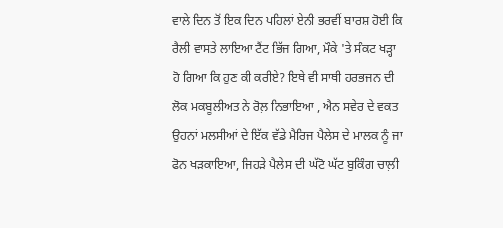ਵਾਲੇ ਦਿਨ ਤੋਂ ਇਕ ਦਿਨ ਪਹਿਲਾਂ ਏਨੀ ਭਰਵੀਂ ਬਾਰਸ਼ ਹੋਈ ਕਿ ਰੈਲੀ ਵਾਸਤੇ ਲਾਇਆ ਟੈਂਟ ਭਿੱਜ ਗਿਆ, ਮੌਕੇ 'ਤੇ ਸੰਕਟ ਖੜ੍ਹਾ ਹੋ ਗਿਆ ਕਿ ਹੁਣ ਕੀ ਕਰੀਏ? ਇਥੇ ਵੀ ਸਾਥੀ ਹਰਭਜਨ ਦੀ ਲੋਕ ਮਕਬੂਲੀਅਤ ਨੇ ਰੋਲ਼ ਨਿਭਾਇਆ , ਐਨ ਸਵੇਰ ਦੇ ਵਕਤ ਉਹਨਾਂ ਮਲਸੀਆਂ ਦੇ ਇੱਕ ਵੱਡੇ ਮੈਰਿਜ ਪੈਲੇਸ ਦੇ ਮਾਲਕ ਨੂੰ ਜਾ ਫੋਨ ਖੜਕਾਇਆ, ਜਿਹੜੇ ਪੈਲੇਸ ਦੀ ਘੱਟੋ ਘੱਟ ਬੁਕਿੰਗ ਚਾਲ਼ੀ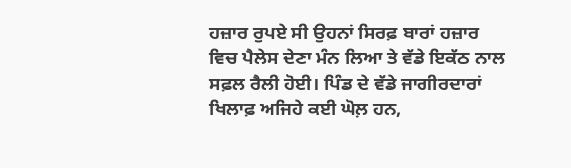ਹਜ਼ਾਰ ਰੁਪਏ ਸੀ ਉਹਨਾਂ ਸਿਰਫ਼ ਬਾਰਾਂ ਹਜ਼ਾਰ ਵਿਚ ਪੈਲੇਸ ਦੇਣਾ ਮੰਨ ਲਿਆ ਤੇ ਵੱਡੇ ਇਕੱਠ ਨਾਲ ਸਫ਼ਲ ਰੈਲੀ ਹੋਈ। ਪਿੰਡ ਦੇ ਵੱਡੇ ਜਾਗੀਰਦਾਰਾਂ ਖਿਲਾਫ਼ ਅਜਿਹੇ ਕਈ ਘੋਲ਼ ਹਨ,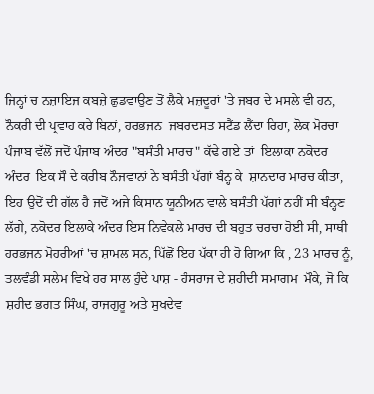ਜਿਨ੍ਹਾਂ ਚ ਨਜ਼ਾਇਜ ਕਬਜ਼ੇ ਛੁਡਵਾਉਣ ਤੋਂ ਲੈਕੇ ਮਜ਼ਦੂਰਾਂ 'ਤੇ ਜਬਰ ਦੇ ਮਸਲੇ ਵੀ ਹਨ, ਨੌਕਰੀ ਦੀ ਪ੍ਰਵਾਹ ਕਰੇ ਬਿਨਾਂ, ਹਰਭਜਨ  ਜਬਰਦਸਤ ਸਟੈਂਡ ਲੈਂਦਾ ਰਿਹਾ, ਲੋਕ ਮੋਰਚਾ ਪੰਜਾਬ ਵੱਲੋਂ ਜਦੋਂ ਪੰਜਾਬ ਅੰਦਰ "ਬਸੰਤੀ ਮਾਰਚ" ਕੱਢੇ ਗਏ ਤਾਂ  ਇਲਾਕਾ ਨਕੋਦਰ ਅੰਦਰ  ਇਕ ਸੌ ਦੇ ਕਰੀਬ ਨੌਜਵਾਨਾਂ ਨੇ ਬਸੰਤੀ ਪੱਗਾਂ ਬੰਨ੍ਹ ਕੇ  ਸ਼ਾਨਦਾਰ ਮਾਰਚ ਕੀਤਾ, ਇਹ ਉਦੋਂ ਦੀ ਗੱਲ ਹੈ ਜਦੋਂ ਅਜੇ ਕਿਸਾਨ ਯੂਨੀਅਨ ਵਾਲੇ ਬਸੰਤੀ ਪੱਗਾਂ ਨਹੀਂ ਸੀ ਬੰਨ੍ਹਣ ਲੱਗੇ, ਨਕੋਦਰ ਇਲਾਕੇ ਅੰਦਰ ਇਸ ਨਿਵੇਕਲੇ ਮਾਰਚ ਦੀ ਬਹੁਤ ਚਰਚਾ ਹੋਈ ਸੀ, ਸਾਥੀ ਹਰਭਜਨ ਮੋਹਰੀਆਂ 'ਚ ਸ਼ਾਮਲ ਸਨ, ਪਿੱਛੋਂ ਇਹ ਪੱਕਾ ਹੀ ਹੋ ਗਿਆ ਕਿ , 23 ਮਾਰਚ ਨੂੰ, ਤਲਵੰਡੀ ਸਲੇਮ ਵਿਖੇ ਹਰ ਸਾਲ ਹੁੰਦੇ ਪਾਸ਼ - ਹੰਸਰਾਜ ਦੇ ਸ਼ਹੀਦੀ ਸਮਾਗਮ  ਮੌਕੇ, ਜੋ ਕਿ ਸ਼ਹੀਦ ਭਗਤ ਸਿੰਘ, ਰਾਜਗੁਰੂ ਅਤੇ ਸੁਖਦੇਵ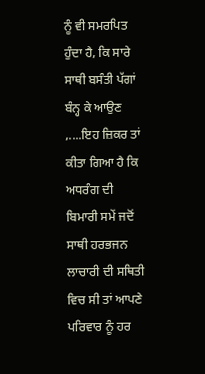ਨੂੰ ਵੀ ਸਮਰਪਿਤ ਹੁੰਦਾ ਹੈ, ਕਿ ਸਾਰੇ ਸਾਥੀ ਬਸੰਤੀ ਪੱਗਾਂ ਬੰਨ੍ਹ ਕੇ ਆਉਣ ,....ਇਹ ਜ਼ਿਕਰ ਤਾਂ ਕੀਤਾ ਗਿਆ ਹੈ ਕਿ ਅਧਰੰਗ ਦੀ ਬਿਮਾਰੀ ਸਮੇਂ ਜਦੋਂ ਸਾਥੀ ਹਰਭਜਨ ਲਾਚਾਰੀ ਦੀ ਸਥਿਤੀ ਵਿਚ ਸੀ ਤਾਂ ਆਪਣੇ ਪਰਿਵਾਰ ਨੂੰ ਹਰ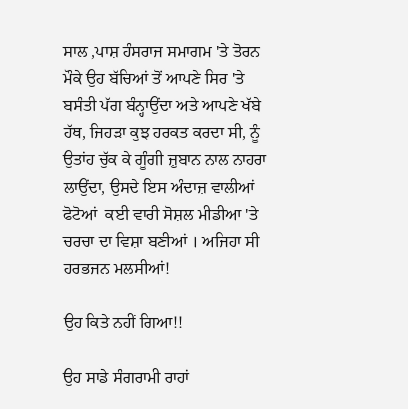ਸਾਲ ,ਪਾਸ਼ ਹੰਸਰਾਜ ਸਮਾਗਮ 'ਤੇ ਤੋਰਨ ਮੌਕੇ ਉਹ ਬੱਚਿਆਂ ਤੋਂ ਆਪਣੇ ਸਿਰ 'ਤੇ ਬਸੰਤੀ ਪੱਗ ਬੰਨ੍ਹਾਉਂਦਾ ਅਤੇ ਆਪਣੇ ਖੱਬੇ ਹੱਥ, ਜਿਹੜਾ ਕੁਝ ਹਰਕਤ ਕਰਦਾ ਸੀ, ਨੂੰ ਉਤਾਂਹ ਚੁੱਕ ਕੇ ਗੂੰਗੀ ਜ਼ੁਬਾਨ ਨਾਲ ਨਾਹਰਾ ਲਾਉਂਦਾ, ਉਸਦੇ ਇਸ ਅੰਦਾਜ਼ ਵਾਲੀਆਂ ਫੋਟੋਆਂ  ਕਈ ਵਾਰੀ ਸੋਸ਼ਲ ਮੀਡੀਆ 'ਤੇ ਚਰਚਾ ਦਾ ਵਿਸ਼ਾ ਬਣੀਆਂ । ਅਜਿਹਾ ਸੀ ਹਰਭਜਨ ਮਲਸੀਆਂ!

ਉਹ ਕਿਤੇ ਨਹੀਂ ਗਿਆ!!

ਉਹ ਸਾਡੇ ਸੰਗਰਾਮੀ ਰਾਹਾਂ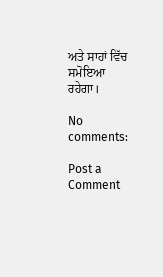ਅਤੇ ਸਾਹਾਂ ਵਿੱਚ ਸਮੋਇਆ ਰਹੇਗਾ।

No comments:

Post a Comment